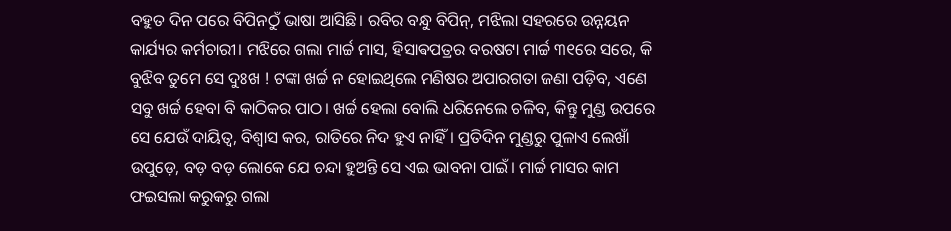ବହୁତ ଦିନ ପରେ ବିପିନଠୁଁ ଭାଷା ଆସିଛି। ରବିର ବନ୍ଧୁ ବିପିନ୍, ମଝିଲା ସହରରେ ଉନ୍ନୟନ କାର୍ଯ୍ୟର କର୍ମଚାରୀ। ମଝିରେ ଗଲା ମାର୍ଚ୍ଚ ମାସ, ହିସାଵପତ୍ରର ବରଷଟା ମାର୍ଚ୍ଚ ୩୧ରେ ସରେ, କି ବୁଝିବ ତୁମେ ସେ ଦୁଃଖ ! ଟଙ୍କା ଖର୍ଚ୍ଚ ନ ହୋଇଥିଲେ ମଣିଷର ଅପାରଗତା ଜଣା ପଡ଼ିବ, ଏଣେ ସବୁ ଖର୍ଚ୍ଚ ହେବା ବି କାଠିକର ପାଠ। ଖର୍ଚ୍ଚ ହେଲା ବୋଲି ଧରିନେଲେ ଚଳିବ, କିନ୍ତୁ ମୁଣ୍ଡ ଉପରେ ସେ ଯେଉଁ ଦାୟିତ୍ୱ, ବିଶ୍ୱାସ କର, ରାତିରେ ନିଦ ହୁଏ ନାହିଁ। ପ୍ରତିଦିନ ମୁଣ୍ଡରୁ ପୁଳାଏ ଲେଖାଁ ଉପୁଡ଼େ, ବଡ଼ ବଡ଼ ଲୋକେ ଯେ ଚନ୍ଦା ହୁଅନ୍ତି ସେ ଏଇ ଭାବନା ପାଇଁ। ମାର୍ଚ୍ଚ ମାସର କାମ ଫଇସଲା କରୁକରୁ ଗଲା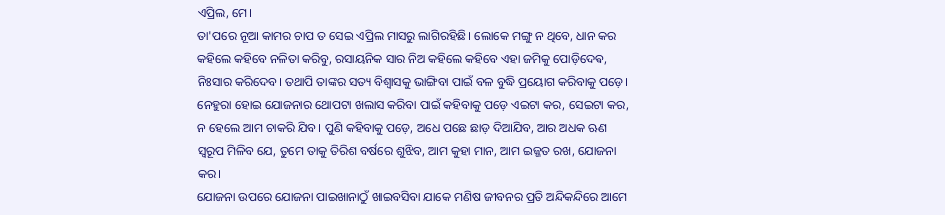ଏପ୍ରିଲ, ମେ।
ତା'ପରେ ନୂଆ କାମର ଚାପ ତ ସେଇ ଏପ୍ରିଲ ମାସରୁ ଲାଗିରହିଛି। ଲୋକେ ମଙ୍ଗୁ ନ ଥିବେ, ଧାନ କର କହିଲେ କହିବେ ନଳିତା କରିବୁ, ରସାୟନିକ ସାର ନିଅ କହିଲେ କହିବେ ଏହା ଜମିକୁ ପୋଡ଼ିଦେଵ, ନିଃସାର କରିଦେବ। ତଥାପି ତାଙ୍କର ସତ୍ୟ ବିଶ୍ୱାସକୁ ଭାଙ୍ଗିବା ପାଇଁ ବଳ ବୁଦ୍ଧି ପ୍ରୟୋଗ କରିବାକୁ ପଡ଼େ। ନେହୁରା ହୋଇ ଯୋଜନାର ଥୋପଟା ଖଲାସ କରିବା ପାଇଁ କହିବାକୁ ପଡ଼େ ଏଇଟା କର, ସେଇଟା କର, ନ ହେଲେ ଆମ ଚାକରି ଯିବ। ପୁଣି କହିବାକୁ ପଡ଼େ, ଅଧେ ପଛେ ଛାଡ଼ ଦିଆଯିବ, ଆର ଅଧକ ଋଣ ସ୍ୱରୂପ ମିଳିବ ଯେ, ତୁମେ ତାକୁ ତିରିଶ ବର୍ଷରେ ଶୁଝିବ, ଆମ କୁହା ମାନ, ଆମ ଇଜ୍ଜତ ରଖ, ଯୋଜନା କର।
ଯୋଜନା ଉପରେ ଯୋଜନା ପାଇଖାନାଠୁଁ ଖାଇବସିବା ଯାକେ ମଣିଷ ଜୀବନର ପ୍ରତି ଅନ୍ଦିକନ୍ଦିରେ ଆମେ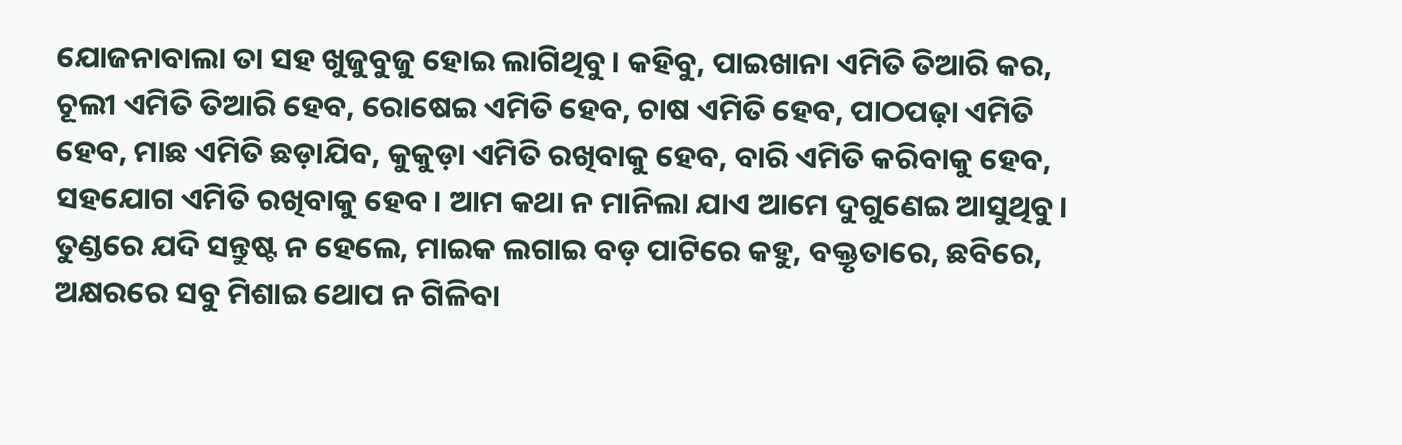ଯୋଜନାବାଲା ତା ସହ ଖୁଜୁବୁଜୁ ହୋଇ ଲାଗିଥିବୁ। କହିବୁ, ପାଇଖାନା ଏମିତି ତିଆରି କର, ଚୂଲୀ ଏମିତି ତିଆରି ହେବ, ରୋଷେଇ ଏମିତି ହେବ, ଚାଷ ଏମିତି ହେବ, ପାଠପଢ଼ା ଏମିତି ହେବ, ମାଛ ଏମିତି ଛଡ଼ାଯିବ, କୁକୁଡ଼ା ଏମିତି ରଖିବାକୁ ହେବ, ବାରି ଏମିତି କରିବାକୁ ହେବ, ସହଯୋଗ ଏମିତି ରଖିବାକୁ ହେବ। ଆମ କଥା ନ ମାନିଲା ଯାଏ ଆମେ ଦୁଗୁଣେଇ ଆସୁଥିବୁ। ତୁଣ୍ଡରେ ଯଦି ସନ୍ତୁଷ୍ଟ ନ ହେଲେ, ମାଇକ ଲଗାଇ ବଡ଼ ପାଟିରେ କହୁ, ବକ୍ତୃତାରେ, ଛବିରେ, ଅକ୍ଷରରେ ସବୁ ମିଶାଇ ଥୋପ ନ ଗିଳିବା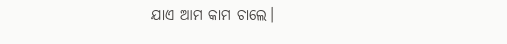ଯାଏ ଆମ କାମ ଚାଲେ।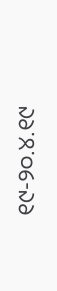୧୯-୨୦.୪.୧୯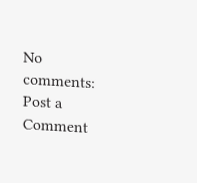No comments:
Post a Comment